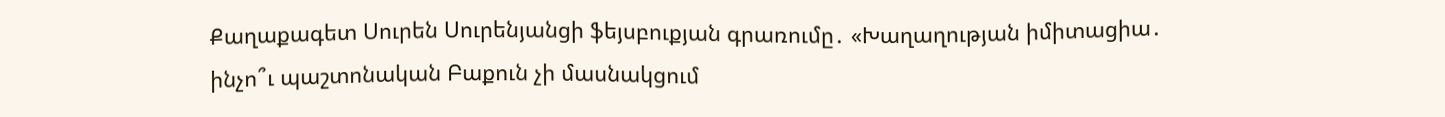Քաղաքագետ Սուրեն Սուրենյանցի ֆեյսբուքյան գրառումը․ «Խաղաղության իմիտացիա․ ինչո՞ւ պաշտոնական Բաքուն չի մասնակցում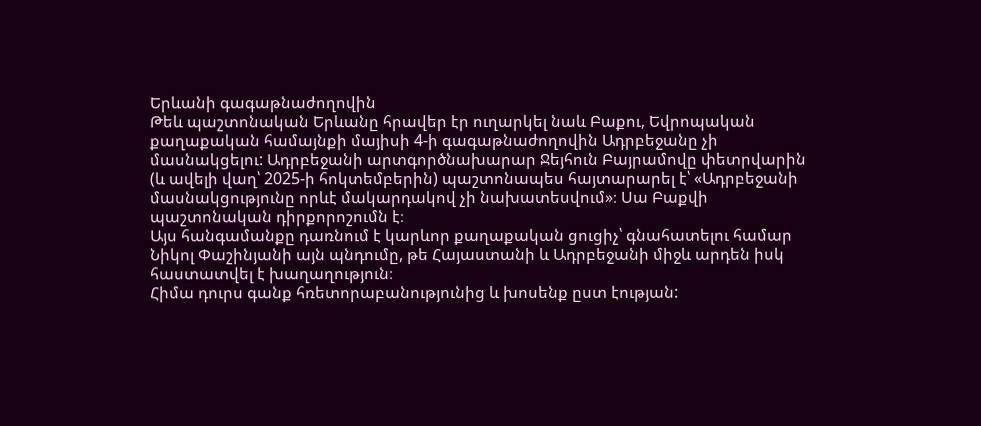Երևանի գագաթնաժողովին
Թեև պաշտոնական Երևանը հրավեր էր ուղարկել նաև Բաքու, Եվրոպական քաղաքական համայնքի մայիսի 4-ի գագաթնաժողովին Ադրբեջանը չի մասնակցելու: Ադրբեջանի արտգործնախարար Ջեյհուն Բայրամովը փետրվարին (և ավելի վաղ՝ 2025-ի հոկտեմբերին) պաշտոնապես հայտարարել է՝ «Ադրբեջանի մասնակցությունը որևէ մակարդակով չի նախատեսվում»։ Սա Բաքվի պաշտոնական դիրքորոշումն է։
Այս հանգամանքը դառնում է կարևոր քաղաքական ցուցիչ՝ գնահատելու համար Նիկոլ Փաշինյանի այն պնդումը, թե Հայաստանի և Ադրբեջանի միջև արդեն իսկ հաստատվել է խաղաղություն։
Հիմա դուրս գանք հռետորաբանությունից և խոսենք ըստ էության: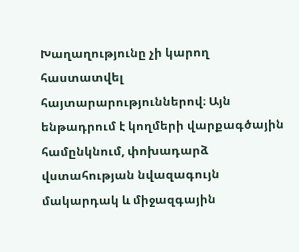Խաղաղությունը չի կարող հաստատվել հայտարարություններով։ Այն ենթադրում է կողմերի վարքագծային համընկնում, փոխադարձ վստահության նվազագույն մակարդակ և միջազգային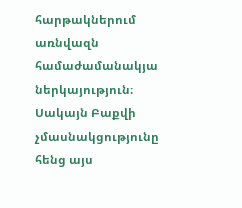հարթակներում առնվազն համաժամանակյա ներկայություն։
Սակայն Բաքվի չմասնակցությունը հենց այս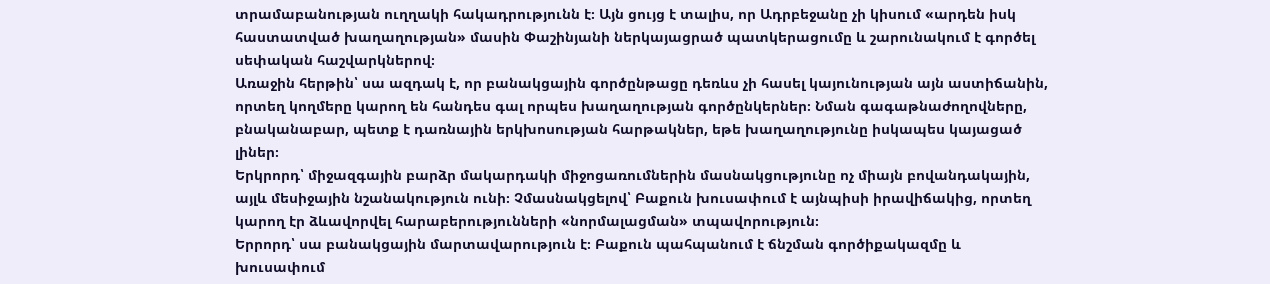տրամաբանության ուղղակի հակադրությունն է։ Այն ցույց է տալիս, որ Ադրբեջանը չի կիսում «արդեն իսկ հաստատված խաղաղության» մասին Փաշինյանի ներկայացրած պատկերացումը և շարունակում է գործել սեփական հաշվարկներով։
Առաջին հերթին՝ սա ազդակ է, որ բանակցային գործընթացը դեռևս չի հասել կայունության այն աստիճանին, որտեղ կողմերը կարող են հանդես գալ որպես խաղաղության գործընկերներ։ Նման գագաթնաժողովները, բնականաբար, պետք է դառնային երկխոսության հարթակներ, եթե խաղաղությունը իսկապես կայացած լիներ։
Երկրորդ՝ միջազգային բարձր մակարդակի միջոցառումներին մասնակցությունը ոչ միայն բովանդակային, այլև մեսիջային նշանակություն ունի։ Չմասնակցելով՝ Բաքուն խուսափում է այնպիսի իրավիճակից, որտեղ կարող էր ձևավորվել հարաբերությունների «նորմալացման» տպավորություն։
Երրորդ՝ սա բանակցային մարտավարություն է։ Բաքուն պահպանում է ճնշման գործիքակազմը և խուսափում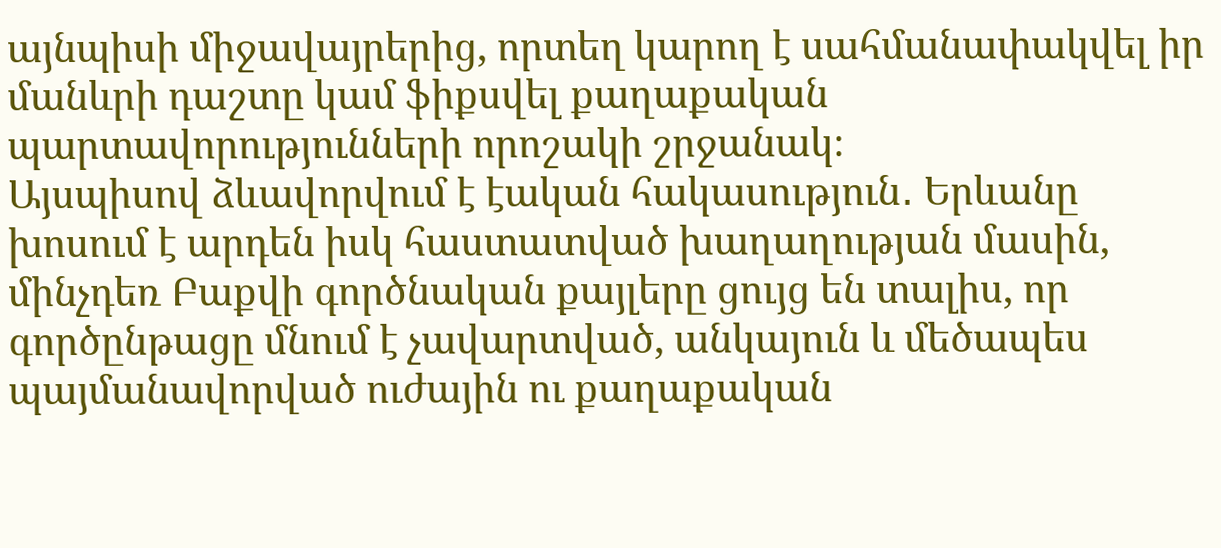այնպիսի միջավայրերից, որտեղ կարող է սահմանափակվել իր մանևրի դաշտը կամ ֆիքսվել քաղաքական պարտավորությունների որոշակի շրջանակ։
Այսպիսով ձևավորվում է էական հակասություն․ Երևանը խոսում է արդեն իսկ հաստատված խաղաղության մասին,
մինչդեռ Բաքվի գործնական քայլերը ցույց են տալիս, որ գործընթացը մնում է չավարտված, անկայուն և մեծապես պայմանավորված ուժային ու քաղաքական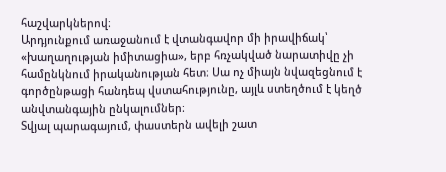հաշվարկներով։
Արդյունքում առաջանում է վտանգավոր մի իրավիճակ՝ «խաղաղության իմիտացիա», երբ հռչակված նարատիվը չի համընկնում իրականության հետ։ Սա ոչ միայն նվազեցնում է գործընթացի հանդեպ վստահությունը, այլև ստեղծում է կեղծ անվտանգային ընկալումներ։
Տվյալ պարագայում, փաստերն ավելի շատ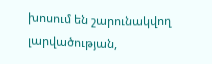խոսում են շարունակվող լարվածության,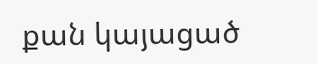քան կայացած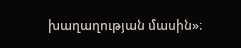խաղաղության մասին»։